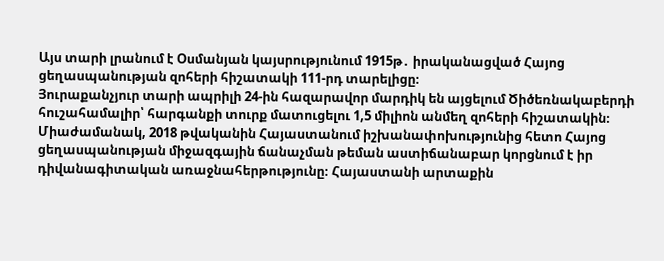Այս տարի լրանում է Օսմանյան կայսրությունում 1915թ․ իրականացված Հայոց ցեղասպանության զոհերի հիշատակի 111-րդ տարելիցը։
Յուրաքանչյուր տարի ապրիլի 24-ին հազարավոր մարդիկ են այցելում Ծիծեռնակաբերդի հուշահամալիր՝ հարգանքի տուրք մատուցելու 1,5 միլիոն անմեղ զոհերի հիշատակին։
Միաժամանակ, 2018 թվականին Հայաստանում իշխանափոխությունից հետո Հայոց ցեղասպանության միջազգային ճանաչման թեման աստիճանաբար կորցնում է իր դիվանագիտական առաջնահերթությունը։ Հայաստանի արտաքին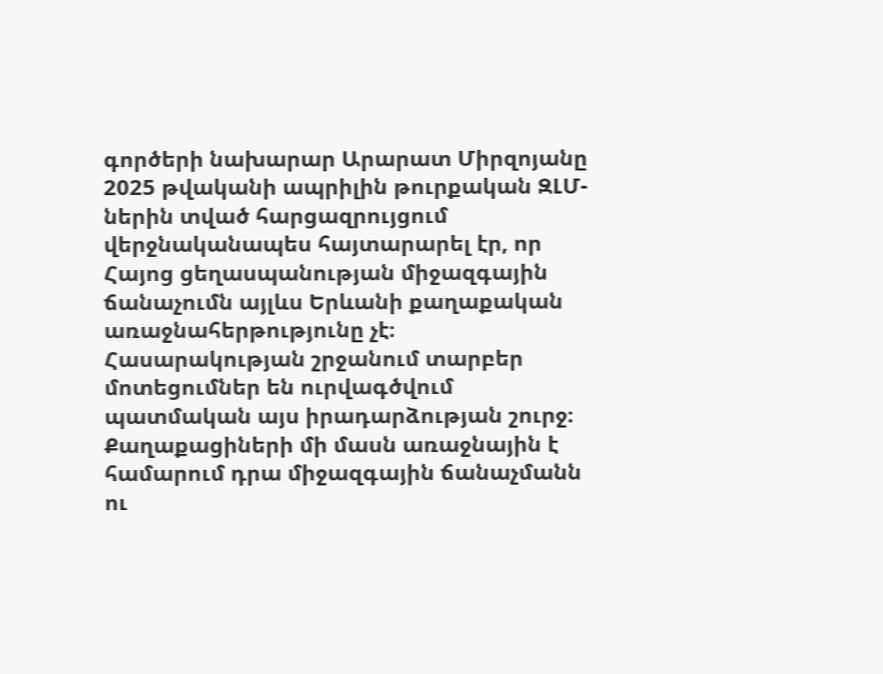գործերի նախարար Արարատ Միրզոյանը 2025 թվականի ապրիլին թուրքական ԶԼՄ-ներին տված հարցազրույցում վերջնականապես հայտարարել էր, որ Հայոց ցեղասպանության միջազգային ճանաչումն այլևս Երևանի քաղաքական առաջնահերթությունը չէ։
Հասարակության շրջանում տարբեր մոտեցումներ են ուրվագծվում պատմական այս իրադարձության շուրջ։ Քաղաքացիների մի մասն առաջնային է համարում դրա միջազգային ճանաչմանն ու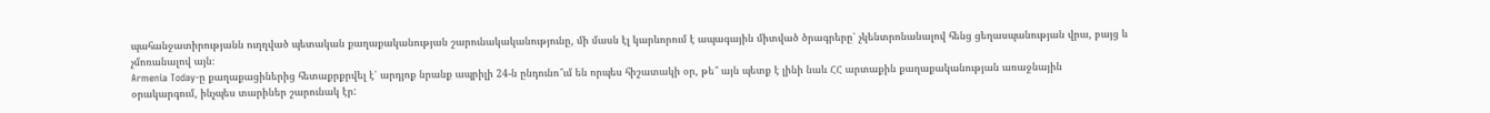պահանջատիրությանն ուղղված պետական քաղաքականության շարունակականությունը, մի մասն էլ կարևորում է ապագային միտված ծրագրերը՝ չկենտրոնանալով հենց ցեղասպանության վրա, բայց և չմոռանալով այն։
Armenia Today-ը քաղաքացիներից հետաքրքրվել է՝ արդյոք նրանք ապրիլի 24-ն ընդունո՞ւմ են որպես հիշատակի օր, թե՞ այն պետք է լինի նաև ՀՀ արտաքին քաղաքականության առաջնային օրակարգում, ինչպես տարիներ շարունակ էր: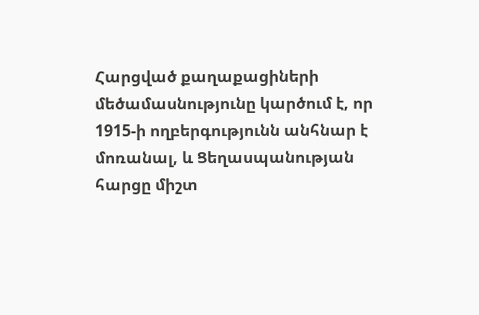Հարցված քաղաքացիների մեծամասնությունը կարծում է, որ 1915-ի ողբերգությունն անհնար է մոռանալ, և Ցեղասպանության հարցը միշտ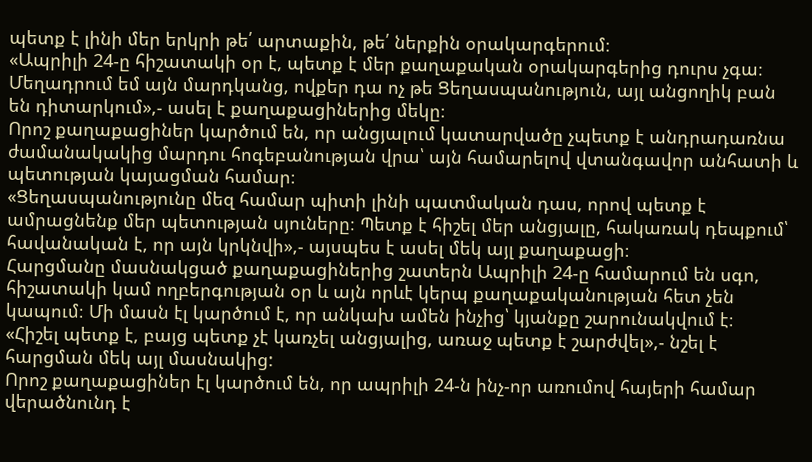պետք է լինի մեր երկրի թե՛ արտաքին, թե՛ ներքին օրակարգերում։
«Ապրիլի 24-ը հիշատակի օր է, պետք է մեր քաղաքական օրակարգերից դուրս չգա։ Մեղադրում եմ այն մարդկանց, ովքեր դա ոչ թե Ցեղասպանություն, այլ անցողիկ բան են դիտարկում»,- ասել է քաղաքացիներից մեկը։
Որոշ քաղաքացիներ կարծում են, որ անցյալում կատարվածը չպետք է անդրադառնա ժամանակակից մարդու հոգեբանության վրա՝ այն համարելով վտանգավոր անհատի և պետության կայացման համար։
«Ցեղասպանությունը մեզ համար պիտի լինի պատմական դաս, որով պետք է ամրացնենք մեր պետության սյուները։ Պետք է հիշել մեր անցյալը, հակառակ դեպքում՝ հավանական է, որ այն կրկնվի»,- այսպես է ասել մեկ այլ քաղաքացի։
Հարցմանը մասնակցած քաղաքացիներից շատերն Ապրիլի 24-ը համարում են սգո, հիշատակի կամ ողբերգության օր և այն որևէ կերպ քաղաքականության հետ չեն կապում։ Մի մասն էլ կարծում է, որ անկախ ամեն ինչից՝ կյանքը շարունակվում է։
«Հիշել պետք է, բայց պետք չէ կառչել անցյալից, առաջ պետք է շարժվել»,- նշել է հարցման մեկ այլ մասնակից:
Որոշ քաղաքացիներ էլ կարծում են, որ ապրիլի 24-ն ինչ-որ առումով հայերի համար վերածնունդ է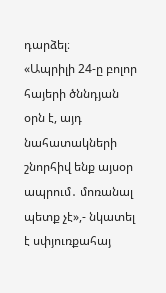դարձել։
«Ապրիլի 24-ը բոլոր հայերի ծննդյան օրն է, այդ նահատակների շնորհիվ ենք այսօր ապրում․ մոռանալ պետք չէ»,- նկատել է սփյուռքահայ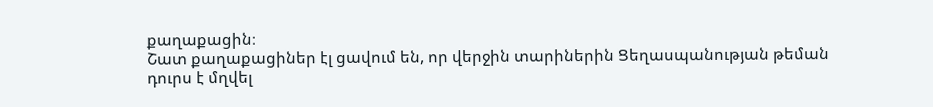քաղաքացին։
Շատ քաղաքացիներ էլ ցավում են, որ վերջին տարիներին Ցեղասպանության թեման դուրս է մղվել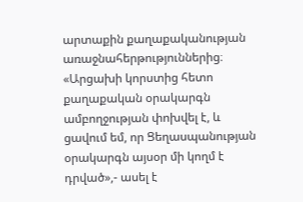արտաքին քաղաքականության առաջնահերթություններից։
«Արցախի կորստից հետո քաղաքական օրակարգն ամբողջության փոխվել է, և ցավում եմ, որ Ցեղասպանության օրակարգն այսօր մի կողմ է դրված»,- ասել է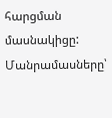հարցման մասնակիցը:
Մանրամասները՝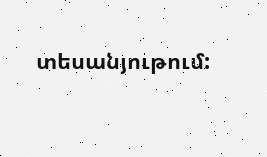տեսանյութում: